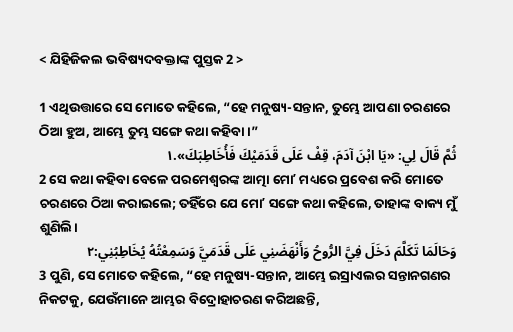< ଯିହିଜିକଲ ଭବିଷ୍ୟଦବକ୍ତାଙ୍କ ପୁସ୍ତକ 2 >

1 ଏଥିଉତ୍ତାରେ ସେ ମୋତେ କହିଲେ, “ହେ ମନୁଷ୍ୟ-ସନ୍ତାନ, ତୁମ୍ଭେ ଆପଣା ଚରଣରେ ଠିଆ ହୁଅ, ଆମ୍ଭେ ତୁମ୍ଭ ସଙ୍ଗେ କଥା କହିବା।”
ثُمَّ قَالَ لِي: «يَا ابْنَ آدَمَ، قِفْ عَلَى قَدَمَيْكَ فَأُخَاطِبَكَ».١
2 ସେ କଥା କହିବା ବେଳେ ପରମେଶ୍ୱରଙ୍କ ଆତ୍ମା ମୋʼ ମଧ୍ୟରେ ପ୍ରବେଶ କରି ମୋତେ ଚରଣରେ ଠିଆ କରାଇଲେ; ତହିଁରେ ଯେ ମୋʼ ସଙ୍ଗେ କଥା କହିଲେ, ତାହାଙ୍କ ବାକ୍ୟ ମୁଁ ଶୁଣିଲି।
وَحَالَمَا تَكَلَّمَ دَخَلَ فِيَّ الرُّوحُ وَأَنْهَضَنِي عَلَى قَدَمَيَّ وَسَمِعْتُهُ يُخَاطِبُنِي:٢
3 ପୁଣି, ସେ ମୋତେ କହିଲେ, “ହେ ମନୁଷ୍ୟ-ସନ୍ତାନ, ଆମ୍ଭେ ଇସ୍ରାଏଲର ସନ୍ତାନଗଣର ନିକଟକୁ, ଯେଉଁମାନେ ଆମ୍ଭର ବିଦ୍ରୋହାଚରଣ କରିଅଛନ୍ତି,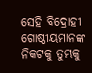ସେହି ବିଦ୍ରୋହୀ ଗୋଷ୍ଠୀୟମାନଙ୍କ ନିକଟକୁ ତୁମ୍ଭକୁ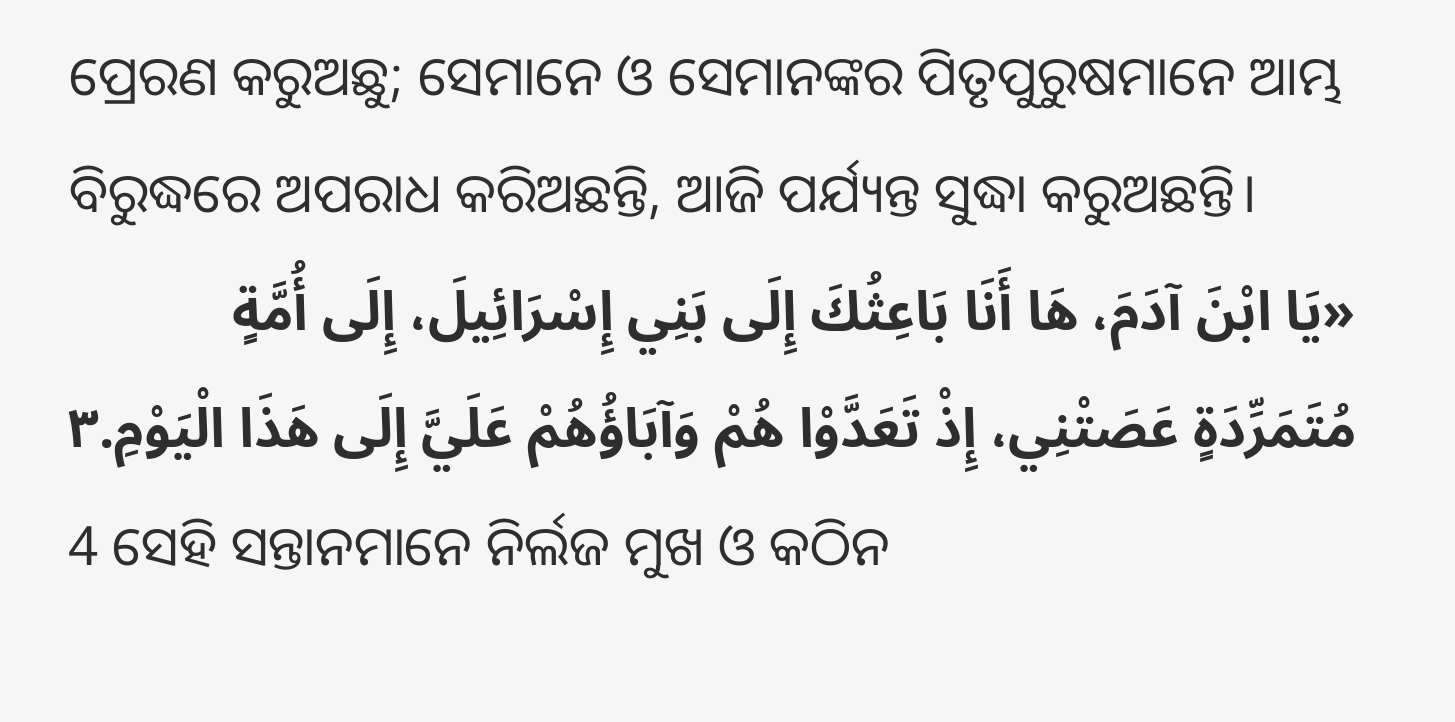ପ୍ରେରଣ କରୁଅଛୁ; ସେମାନେ ଓ ସେମାନଙ୍କର ପିତୃପୁରୁଷମାନେ ଆମ୍ଭ ବିରୁଦ୍ଧରେ ଅପରାଧ କରିଅଛନ୍ତି, ଆଜି ପର୍ଯ୍ୟନ୍ତ ସୁଦ୍ଧା କରୁଅଛନ୍ତି।
«يَا ابْنَ آدَمَ، هَا أَنَا بَاعِثُكَ إِلَى بَنِي إِسْرَائِيلَ، إِلَى أُمَّةٍ مُتَمَرِّدَةٍ عَصَتْنِي، إِذْ تَعَدَّوْا هُمْ وَآبَاؤُهُمْ عَلَيَّ إِلَى هَذَا الْيَوْمِ.٣
4 ସେହି ସନ୍ତାନମାନେ ନିର୍ଲଜ ମୁଖ ଓ କଠିନ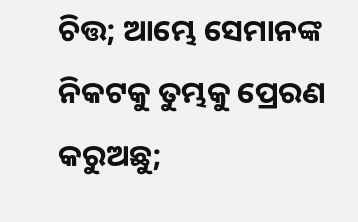ଚିତ୍ତ; ଆମ୍ଭେ ସେମାନଙ୍କ ନିକଟକୁ ତୁମ୍ଭକୁ ପ୍ରେରଣ କରୁଅଛୁ;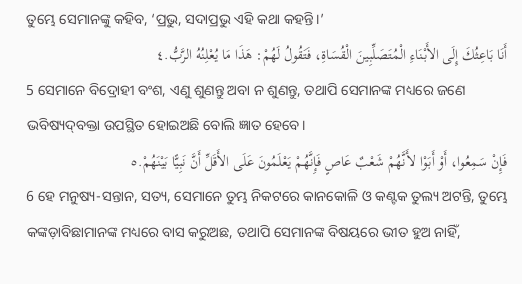ତୁମ୍ଭେ ସେମାନଙ୍କୁ କହିବ, ‘ପ୍ରଭୁ, ସଦାପ୍ରଭୁ ଏହି କଥା କହନ୍ତି।’
أَنَا بَاعِثُكَ إِلَى الأَبْنَاءِ الْمُتَصَلِّبِينَ الْقُسَاةِ، فَتَقُولُ لَهُمْ: هَذَا مَا يُعْلِنُهُ الرَّبُّ.٤
5 ସେମାନେ ବିଦ୍ରୋହୀ ବଂଶ, ଏଣୁ ଶୁଣନ୍ତୁ ଅବା ନ ଶୁଣନ୍ତୁ, ତଥାପି ସେମାନଙ୍କ ମଧ୍ୟରେ ଜଣେ ଭବିଷ୍ୟଦ୍‍ବକ୍ତା ଉପସ୍ଥିତ ହୋଇଅଛି ବୋଲି ଜ୍ଞାତ ହେବେ।
فَإِنْ سَمِعُوا، أَوْ أَبَوْا لأَنَّهُمْ شَعْبٌ عَاصٍ فَإِنَّهُمْ يَعْلَمُونَ عَلَى الأَقَلِّ أَنَّ نَبِيًّا بَيْنَهُمْ.٥
6 ହେ ମନୁଷ୍ୟ-ସନ୍ତାନ, ସତ୍ୟ, ସେମାନେ ତୁମ୍ଭ ନିକଟରେ କାନକୋଳି ଓ କଣ୍ଟକ ତୁଲ୍ୟ ଅଟନ୍ତି, ତୁମ୍ଭେ କଙ୍କଡ଼ାବିଛାମାନଙ୍କ ମଧ୍ୟରେ ବାସ କରୁଅଛ, ତଥାପି ସେମାନଙ୍କ ବିଷୟରେ ଭୀତ ହୁଅ ନାହିଁ,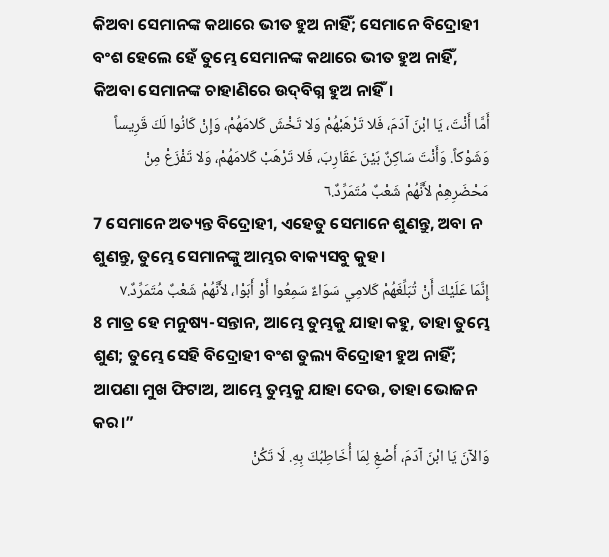କିଅବା ସେମାନଙ୍କ କଥାରେ ଭୀତ ହୁଅ ନାହିଁ; ସେମାନେ ବିଦ୍ରୋହୀ ବଂଶ ହେଲେ ହେଁ ତୁମ୍ଭେ ସେମାନଙ୍କ କଥାରେ ଭୀତ ହୁଅ ନାହିଁ, କିଅବା ସେମାନଙ୍କ ଚାହାଣିରେ ଉଦ୍‍ବିଗ୍ନ ହୁଅ ନାହିଁ।
أَمَّا أَنْتَ، يَا ابْنَ آدَمَ، فَلا تَرْهَبْهُمْ وَلا تَخْشَ كَلامَهُمْ، وَإِنْ كَانُوا لَكَ قَرِيساً وَشَوْكاً. وَأَنْتَ سَاكِنٌ بَيْنَ عَقَارِبَ، فَلا تَرْهَبْ كَلامَهُمْ، وَلا تَفْزَعْ مِنْ مَحْضَرِهِمْ لأَنَّهُمْ شَعْبٌ مُتَمَرِّدٌ.٦
7 ସେମାନେ ଅତ୍ୟନ୍ତ ବିଦ୍ରୋହୀ, ଏହେତୁ ସେମାନେ ଶୁଣନ୍ତୁ, ଅବା ନ ଶୁଣନ୍ତୁ, ତୁମ୍ଭେ ସେମାନଙ୍କୁ ଆମ୍ଭର ବାକ୍ୟସବୁ କୁହ।
إِنَّمَا عَلَيْكَ أَنْ تُبَلِّغَهُمْ كَلامِي سَوَاءٌ سَمِعُوا أَوْ أَبَوْا، لأَنَّهُمْ شَعْبٌ مُتَمَرِّدٌ.٧
8 ମାତ୍ର ହେ ମନୁଷ୍ୟ-ସନ୍ତାନ, ଆମ୍ଭେ ତୁମ୍ଭକୁ ଯାହା କହୁ, ତାହା ତୁମ୍ଭେ ଶୁଣ; ତୁମ୍ଭେ ସେହି ବିଦ୍ରୋହୀ ବଂଶ ତୁଲ୍ୟ ବିଦ୍ରୋହୀ ହୁଅ ନାହିଁ; ଆପଣା ମୁଖ ଫିଟାଅ, ଆମ୍ଭେ ତୁମ୍ଭକୁ ଯାହା ଦେଉ, ତାହା ଭୋଜନ କର।”
وَالآنَ يَا ابْنَ آدَمَ، أَصْغِ لِمَا أُخَاطِبُكَ بِهِ. لَا تَكُنْ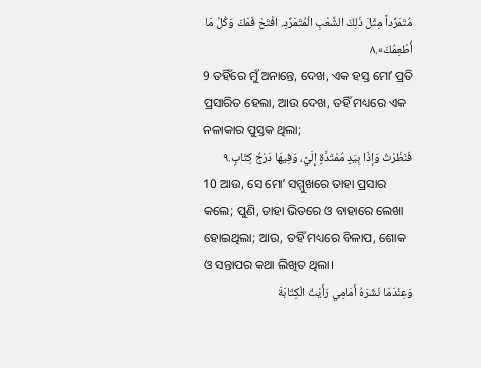مُتَمَرِّداً مِثْلَ ذَلِكَ الشَّعْبِ الْمُتَمَرِّدِ. افْتَحْ فَمَكَ وَكُلْ مَا أُطْعِمُكَ».٨
9 ତହିଁରେ ମୁଁ ଅନାନ୍ତେ, ଦେଖ, ଏକ ହସ୍ତ ମୋʼ ପ୍ରତି ପ୍ରସାରିତ ହେଲା, ଆଉ ଦେଖ, ତହିଁ ମଧ୍ୟରେ ଏକ ନଳାକାର ପୁସ୍ତକ ଥିଲା;
فَنَظَرْتُ وَإذَا بِيَدٍ مُمْتَدَّةٍ إِلَيَّ، وَفِيهَا دَرْجُ كِتَابٍ.٩
10 ଆଉ, ସେ ମୋʼ ସମ୍ମୁଖରେ ତାହା ପ୍ରସାର କଲେ; ପୁଣି, ତାହା ଭିତରେ ଓ ବାହାରେ ଲେଖା ହୋଇଥିଲା; ଆଉ, ତହିଁ ମଧ୍ୟରେ ବିଳାପ, ଶୋକ ଓ ସନ୍ତାପର କଥା ଲିଖିତ ଥିଲା।
وَعِنْدَمَا نَشَرَهُ أَمَامِي رَأَيْتُ الْكِتَابَةَ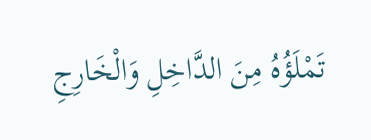تَمْلَؤُهُ مِنَ الدَّاخِلِ وَالْخَارِجِ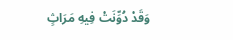وَقَدْ دُوِّنَتْ فِيهِ مَرَاثٍ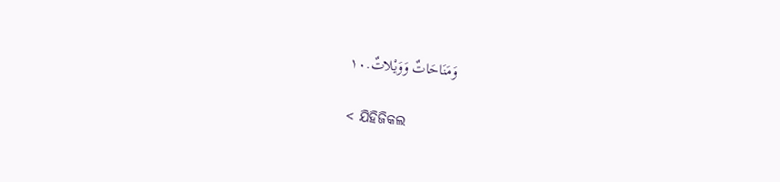وَمَنَاحَاتٌ وَوَيْلاتٌ.١٠

< ଯିହିଜିକଲ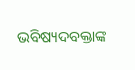ଭବିଷ୍ୟଦବକ୍ତାଙ୍କ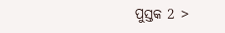ପୁସ୍ତକ 2 >